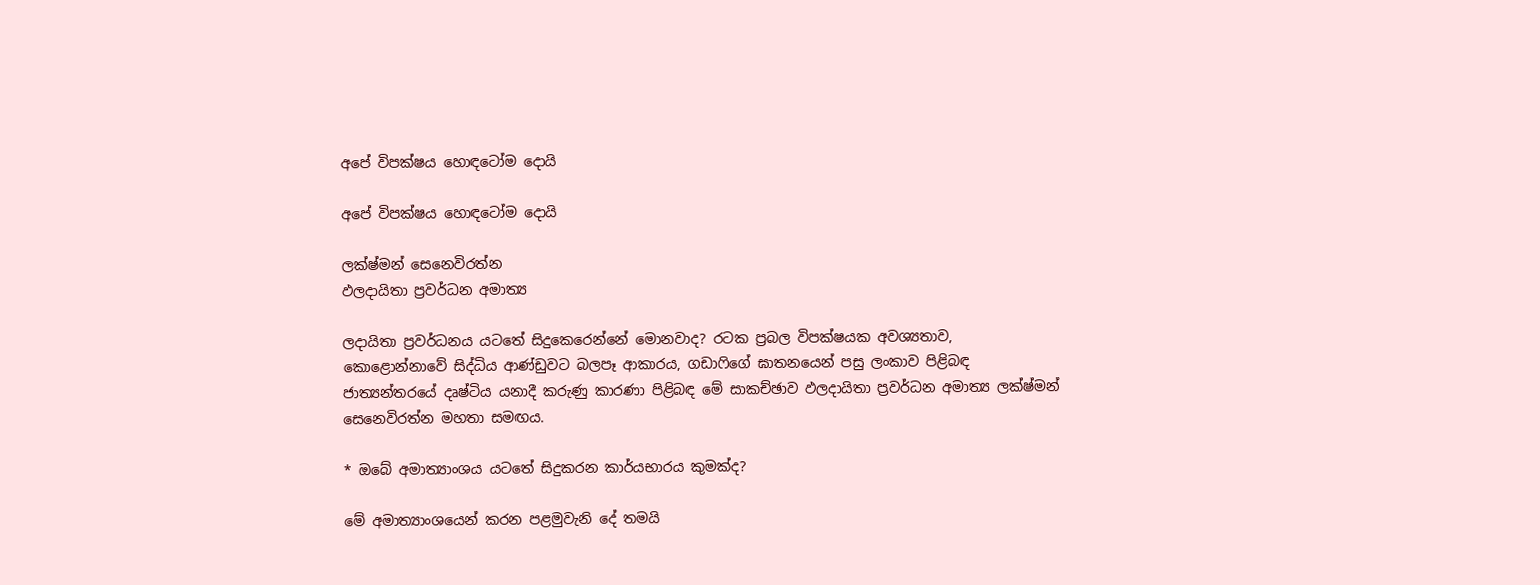අපේ විපක්ෂය හොඳටෝම දොයි

අපේ විපක්ෂය හොඳටෝම දොයි

ලක්ෂ්මන් සෙනෙවිරත්න
ඵලදායිතා ප්‍රවර්ධන අමාත්‍ය

ලදායිතා ප්‍රවර්ධනය යටතේ සිදුකෙරෙන්නේ මොනවාද? රටක ප්‍රබල විපක්ෂයක අවශ්‍යතාව, කොළොන්නාවේ සිද්ධිය ආණ්ඩුවට බලපෑ ආකාරය, ගඩාෆිගේ ඝාතනයෙන් පසු ලංකාව පිළිබඳ ජාත්‍යන්තරයේ දෘෂ්ටිය යනාදී කරුණු කාරණා පිළිබඳ මේ සාකච්ඡාව ඵලදායිතා ප්‍රවර්ධන අමාත්‍ය ලක්ෂ්මන් සෙනෙවිරත්න මහතා සමඟය.

* ඔබේ අමාත්‍යාංශය යටතේ සිදුකරන කාර්යභාරය කුමක්ද?

මේ අමාත්‍යාංශයෙන් කරන පළමුවැනි දේ තමයි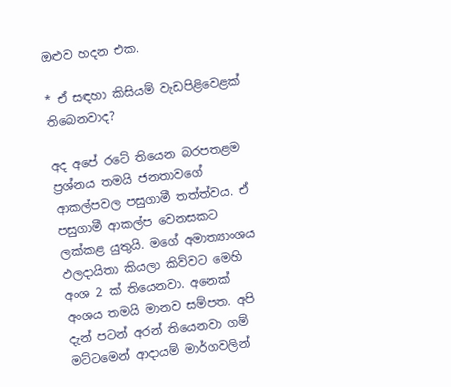ඔළුව හදන එක.

* ඒ සඳහා කිසියම් වැඩපිළිවෙළක් තිබෙනවාද?

අද අපේ රටේ තියෙන බරපතළම ප්‍රශ්නය තමයි ජනතාවගේ ආකල්පවල පසුගාමී තත්ත්වය. ඒ පසුගාමී ආකල්ප වෙනසකට ලක්කළ යුතුයි. මගේ අමාත්‍යාංශය ඵලදායිතා කියලා කිව්වට මෙහි අංශ 2 ක් තියෙනවා. අනෙක් අංශය තමයි මානව සම්පත. අපි දැන් පටන් අරන් තියෙනවා ගම් මට්ටමෙන් ආදායම් මාර්ගවලින්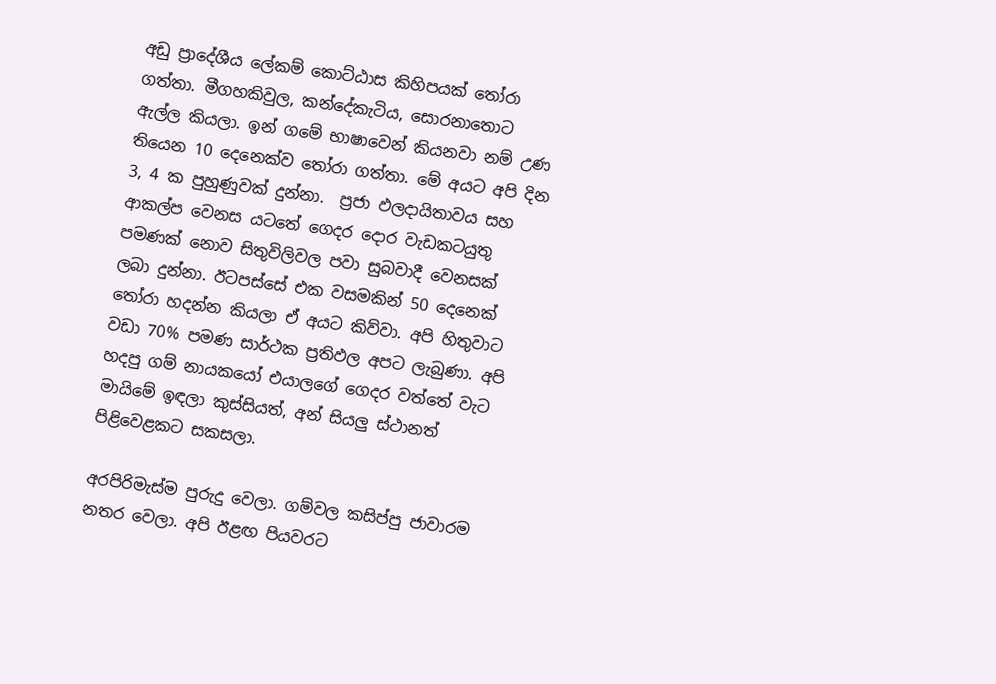අඩු ප්‍රාදේශීය ලේකම් කොට්ඨාස කිහිපයක් තෝරා ගත්තා. මීගහකිවුල, කන්දේකැටිය, සොරනාතොට ඇල්ල කියලා. ඉන් ගමේ භාෂාවෙන් කියනවා නම් උණ තියෙන 10 දෙනෙක්ව තෝරා ගත්තා. මේ අයට අපි දින 3, 4 ක පුහුණුවක් දුන්නා.  ප්‍රජා ඵලදායිතාවය සහ ආකල්ප වෙනස යටතේ ගෙදර දොර වැඩකටයුතු පමණක් නොව සිතුවිලිවල පවා සුබවාදී වෙනසක් ලබා දුන්නා. ඊටපස්සේ එක වසමකින් 50 දෙනෙක් තෝරා හදන්න කියලා ඒ අයට කිව්වා. අපි හිතුවාට වඩා 70% පමණ සාර්ථක ප්‍රතිඵල අපට ලැබුණා. අපි හදපු ගම් නායකයෝ එයාලගේ ගෙදර වත්තේ වැට මායිමේ ඉඳලා කුස්සියත්, අන් සියලු ස්ථානත් පිළිවෙළකට සකසලා.

අරපිරිමැස්ම පුරුදු වෙලා. ගම්වල කසිප්පු ජාවාරම නතර වෙලා. අපි ඊළඟ පියවරට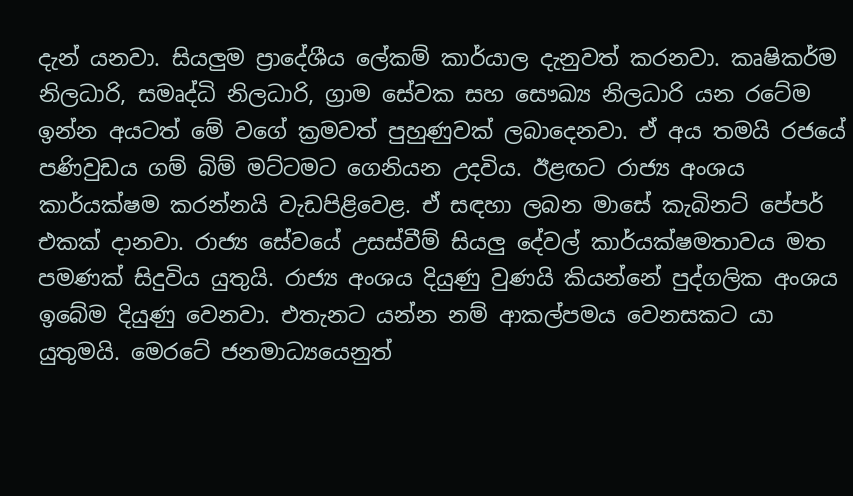දැන් යනවා. සියලුම ප්‍රාදේශීය ලේකම් කාර්යාල දැනුවත් කරනවා. කෘෂිකර්ම නිලධාරි, සමෘද්ධි නිලධාරි, ග්‍රාම සේවක සහ සෞඛ්‍ය නිලධාරි යන රටේම ඉන්න අයටත් මේ වගේ ක්‍රමවත් පුහුණුවක් ලබාදෙනවා. ඒ අය තමයි රජයේ පණිවුඩය ගම් බිම් මට්ටමට ගෙනියන උදවිය. ඊළඟට රාජ්‍ය අංශය කාර්යක්ෂම කරන්නයි වැඩපිළිවෙළ. ඒ සඳහා ලබන මාසේ කැබිනට් පේපර් එකක් දානවා. රාජ්‍ය සේවයේ උසස්වීම් සියලු දේවල් කාර්යක්ෂමතාවය මත පමණක් සිදුවිය යුතුයි. රාජ්‍ය අංශය දියුණු වුණයි කියන්නේ පුද්ගලික අංශය ඉබේම දියුණු වෙනවා. එතැනට යන්න නම් ආකල්පමය වෙනසකට යා යුතුමයි. මෙරටේ ජනමාධ්‍යයෙනුත්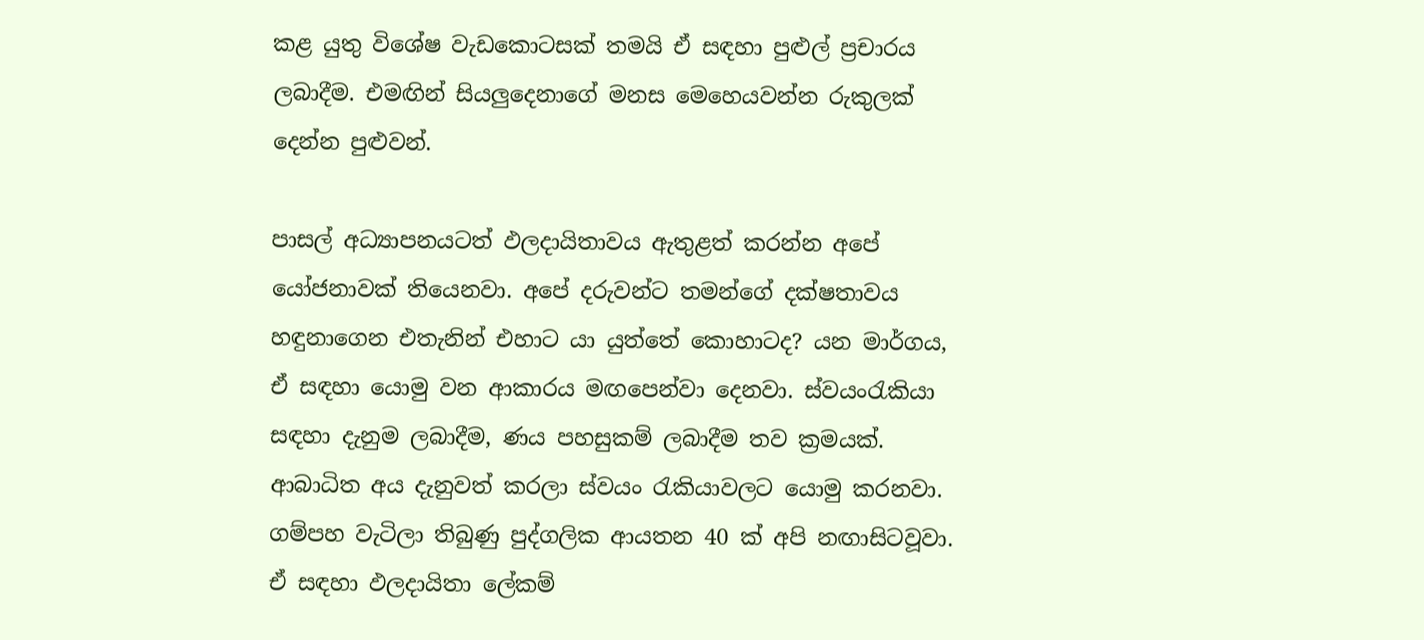කළ යුතු විශේෂ වැඩකොටසක් තමයි ඒ සඳහා පුළුල් ප්‍රචාරය ලබාදීම. එමඟින් සියලුදෙනාගේ මනස මෙහෙයවන්න රුකුලක් දෙන්න පුළුවන්.

පාසල් අධ්‍යාපනයටත් ඵලදායිතාවය ඇතුළත් කරන්න අපේ යෝජනාවක් තියෙනවා. අපේ දරුවන්ට තමන්ගේ දක්ෂතාවය හඳුනාගෙන එතැනින් එහාට යා යුත්තේ කොහාටද? යන මාර්ගය, ඒ සඳහා යොමු වන ආකාරය මඟපෙන්වා දෙනවා. ස්වයංරැකියා සඳහා දැනුම ලබාදීම, ණය පහසුකම් ලබාදීම තව ක්‍රමයක්. ආබාධිත අය දැනුවත් කරලා ස්වයං රැකියාවලට යොමු කරනවා. ගම්පහ වැටිලා තිබුණු පුද්ගලික ආයතන 40 ක් අපි නඟාසිටවූවා. ඒ සඳහා ඵලදායිතා ලේකම්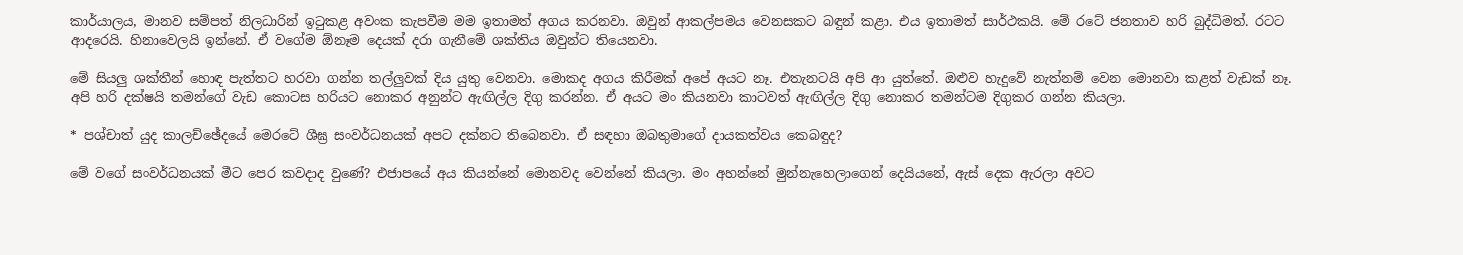කාර්යාලය, මානව සම්පත් නිලධාරින් ඉටුකළ අවංක කැපවීම මම ඉතාමත් අගය කරනවා. ඔවුන් ආකල්පමය වෙනසකට බඳුන් කළා. එය ඉතාමත් සාර්ථකයි. මේ රටේ ජනතාව හරි බුද්ධිමත්. රටට ආදරෙයි. හිනාවෙලයි ඉන්නේ. ඒ වගේම ඕනෑම දෙයක් දරා ගැනීමේ ශක්තිය ඔවුන්ට තියෙනවා.

මේ සියලු ශක්තීන් හොඳ පැත්තට හරවා ගන්න තල්ලුවක් දිය යුතු වෙනවා. මොකද අගය කිරීමක් අපේ අයට නෑ. එතැනටයි අපි ආ යුත්තේ. ඔළුව හැදුවේ නැත්නම් වෙන මොනවා කළත් වැඩක් නෑ. අපි හරි දක්ෂයි තමන්ගේ වැඩ කොටස හරියට නොකර අනුන්ට ඇඟිල්ල දිගු කරන්න. ඒ අයට මං කියනවා කාටවත් ඇඟිල්ල දිගු නොකර තමන්ටම දිගුකර ගන්න කියලා.

* පශ්චාත් යුද කාලච්ඡේදයේ මෙරටේ ශීඝ්‍ර සංවර්ධනයක් අපට දක්නට තිබෙනවා. ඒ සඳහා ඔබතුමාගේ දායකත්වය කෙබඳුද?

මේ වගේ සංවර්ධනයක් මීට පෙර කවදාද වුණේ? එජාපයේ අය කියන්නේ මොනවද වෙන්නේ කියලා. මං අහන්නේ මුන්නැහෙලාගෙන් දෙයියනේ, ඇස් දෙක ඇරලා අවට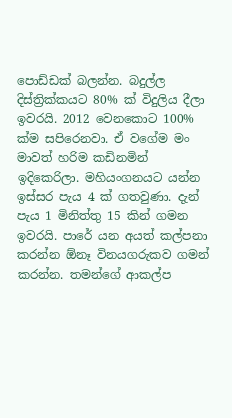පොඩ්ඩක් බලන්න. බදුල්ල දිස්ත්‍රික්කයට 80% ක් විදුලිය දීලා ඉවරයි. 2012 වෙනකොට 100% ක්ම සපිරෙනවා. ඒ වගේම මං මාවත් හරිම කඩිනමින් ඉදිකෙරිලා. මහියංගනයට යන්න ඉස්සර පැය 4 ක් ගතවුණා. දැන් පැය 1 මිනිත්තු 15 කින් ගමන ඉවරයි. පාරේ යන අයත් කල්පනා කරන්න ඕනෑ විනයගරුකව ගමන් කරන්න. තමන්ගේ ආකල්ප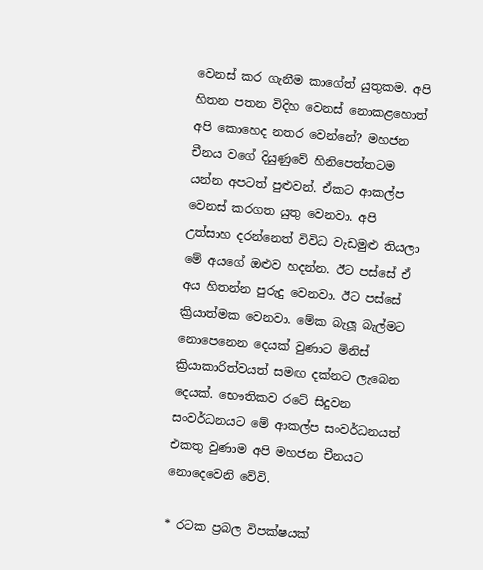වෙනස් කර ගැනීම කාගේත් යුතුකම. අපි හිතන පතන විදිහ වෙනස් නොකළහොත් අපි කොහෙද නතර වෙන්නේ? මහජන චීනය වගේ දියුණුවේ හිනිපෙත්තටම යන්න අපටත් පුළුවන්. ඒකට ආකල්ප වෙනස් කරගත යුතු වෙනවා. අපි උත්සාහ දරන්නෙත් විවිධ වැඩමුළු තියලා මේ අයගේ ඔළුව හදන්න. ඊට පස්සේ ඒ අය හිතන්න පුරුදු වෙනවා. ඊට පස්සේ ක්‍රියාත්මක වෙනවා. මේක බැලූ බැල්මට නොපෙනෙන දෙයක් වුණාට මිනිස් ක්‍රියාකාරිත්වයත් සමඟ දක්නට ලැබෙන දෙයක්. භෞතිකව රටේ සිදුවන සංවර්ධනයට මේ ආකල්ප සංවර්ධනයත් එකතු වුණාම අපි මහජන චීනයට නොදෙවෙනි වේවි.

* රටක ප්‍රබල විපක්ෂයක්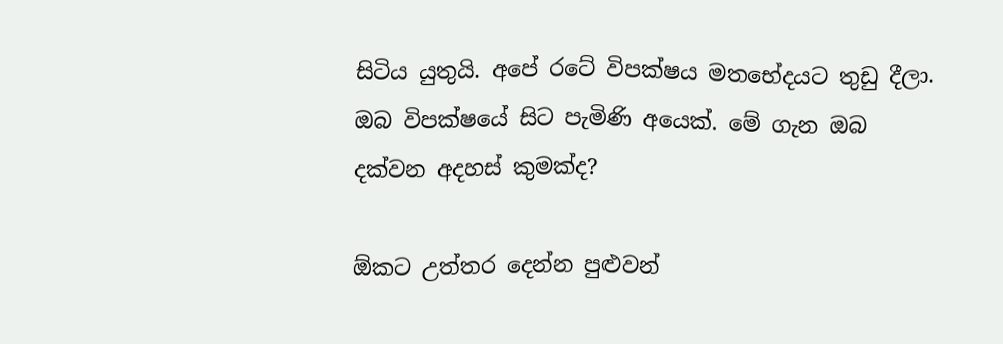සිටිය යුතුයි. අපේ රටේ විපක්ෂය මතභේදයට තුඩු දීලා. ඔබ විපක්ෂයේ සිට පැමිණි අයෙක්. මේ ගැන ඔබ දක්වන අදහස් කුමක්ද?

ඕකට උත්තර දෙන්න පුළුවන්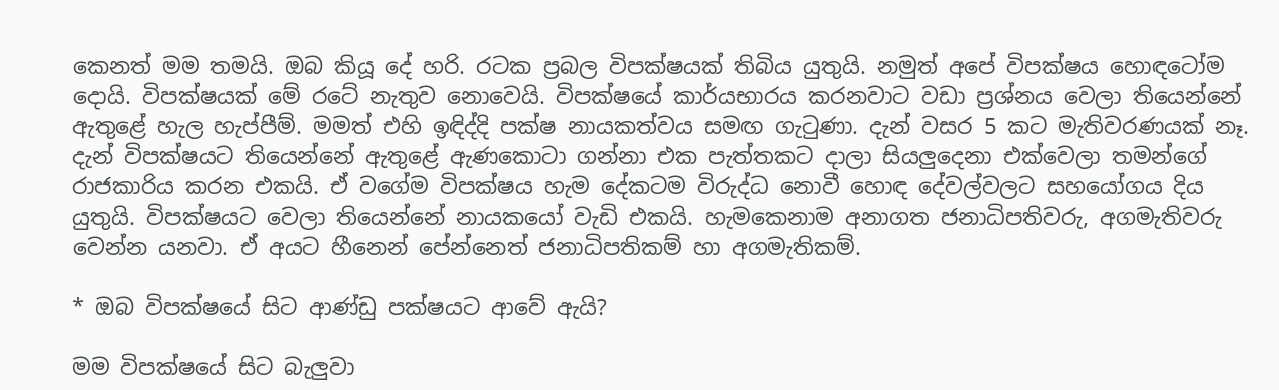කෙනත් මම තමයි. ඔබ කියූ දේ හරි. රටක ප්‍රබල විපක්ෂයක් තිබිය යුතුයි. නමුත් අපේ විපක්ෂය හොඳටෝම දොයි. විපක්ෂයක් මේ රටේ නැතුව නොවෙයි. විපක්ෂයේ කාර්යභාරය කරනවාට වඩා ප්‍රශ්නය වෙලා තියෙන්නේ ඇතුළේ හැල හැප්පීම්. මමත් එහි ඉඳිද්දි පක්ෂ නායකත්වය සමඟ ගැටුණා. දැන් වසර 5 කට මැතිවරණයක් නෑ. දැන් විපක්ෂයට තියෙන්නේ ඇතුළේ ඇණකොටා ගන්නා එක පැත්තකට දාලා සියලුදෙනා එක්වෙලා තමන්ගේ රාජකාරිය කරන එකයි. ඒ වගේම විපක්ෂය හැම දේකටම විරුද්ධ නොවී හොඳ දේවල්වලට සහයෝගය දිය යුතුයි. විපක්ෂයට වෙලා තියෙන්නේ නායකයෝ වැඩි එකයි. හැමකෙනාම අනාගත ජනාධිපතිවරු, අගමැතිවරු වෙන්න යනවා. ඒ අයට හීනෙන් පේන්නෙත් ජනාධිපතිකම් හා අගමැතිකම්.

* ඔබ විපක්ෂයේ සිට ආණ්ඩු පක්ෂයට ආවේ ඇයි?

මම විපක්ෂයේ සිට බැලුවා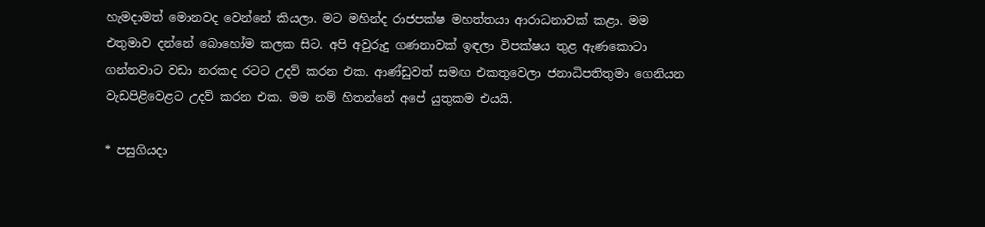හැමදාමත් මොනවද වෙන්නේ කියලා. මට මහින්ද රාජපක්ෂ මහත්තයා ආරාධනාවක් කළා. මම එතුමාව දන්නේ බොහෝම කලක සිට. අපි අවුරුදු ගණනාවක් ඉඳලා විපක්ෂය තුළ ඇණකොටා ගන්නවාට වඩා නරකද රටට උදව් කරන එක. ආණ්ඩුවත් සමඟ එකතුවෙලා ජනාධිපතිතුමා ගෙනියන වැඩපිළිවෙළට උදව් කරන එක. මම නම් හිතන්නේ අපේ යුතුකම එයයි.

* පසුගියදා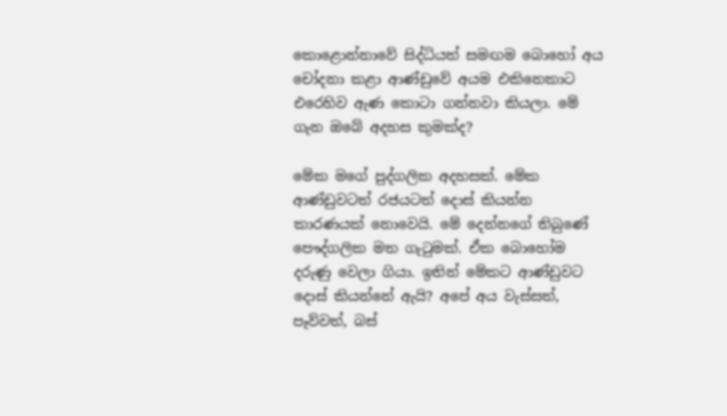කොළොන්නාවේ සිද්ධියත් සමඟම බොහෝ අය චෝදනා කළා ආණ්ඩුවේ අයම එකිනෙකාට එරෙහිව ඇණ කොටා ගන්නවා කියලා. මේ ගැන ඔබේ අදහස කුමක්ද?

මේක මගේ පුද්ගලික අදහසක්. මේක ආණ්ඩුවටත් රජයටත් දොස් කියන්න කාරණයක් නොවෙයි. මේ දෙන්නගේ තිබුණේ පෞද්ගලික මත ගැටුමක්. ඒක බොහෝම දරුණු වෙලා ගියා. ඉතින් මේකට ආණ්ඩුවට දොස් කියන්නේ ඇයි? අපේ අය වැස්සත්, පෑව්වත්, බස්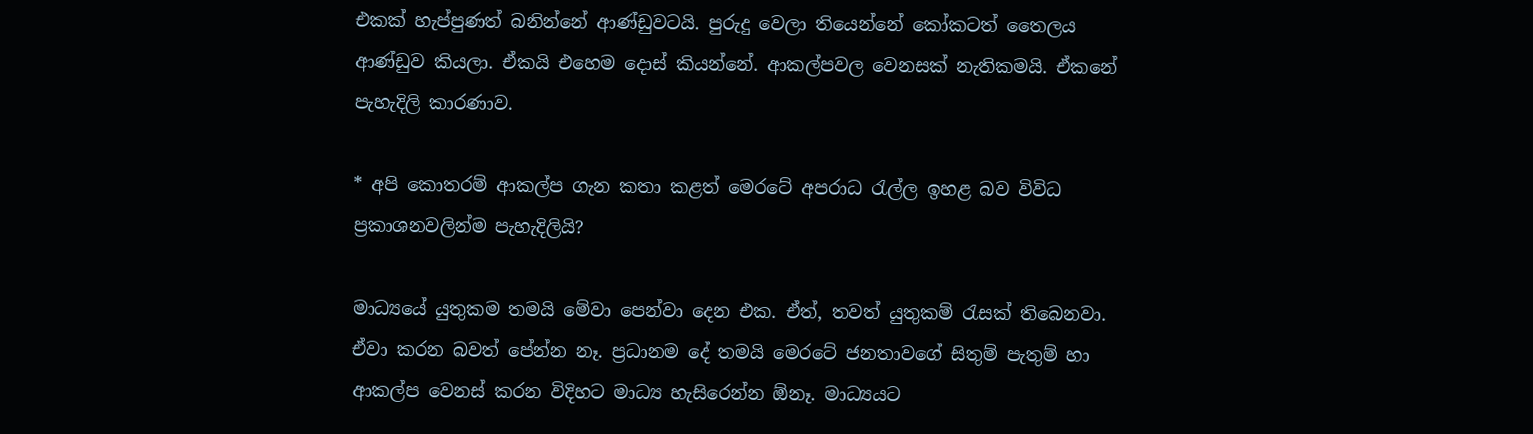එකක් හැප්පුණත් බනින්නේ ආණ්ඩුවටයි. පුරුදු වෙලා තියෙන්නේ කෝකටත් තෛලය ආණ්ඩුව කියලා. ඒකයි එහෙම දොස් කියන්නේ. ආකල්පවල වෙනසක් නැතිකමයි. ඒකනේ පැහැදිලි කාරණාව.

* අපි කොතරම් ආකල්ප ගැන කතා කළත් මෙරටේ අපරාධ රැල්ල ඉහළ බව විවිධ ප්‍රකාශනවලින්ම පැහැදිලියි?

මාධ්‍යයේ යුතුකම තමයි මේවා පෙන්වා දෙන එක. ඒත්, තවත් යුතුකම් රැසක් තිබෙනවා. ඒවා කරන බවත් පේන්න නෑ. ප්‍රධානම දේ තමයි මෙරටේ ජනතාවගේ සිතුම් පැතුම් හා ආකල්ප වෙනස් කරන විදිහට මාධ්‍ය හැසිරෙන්න ඕනෑ. මාධ්‍යයට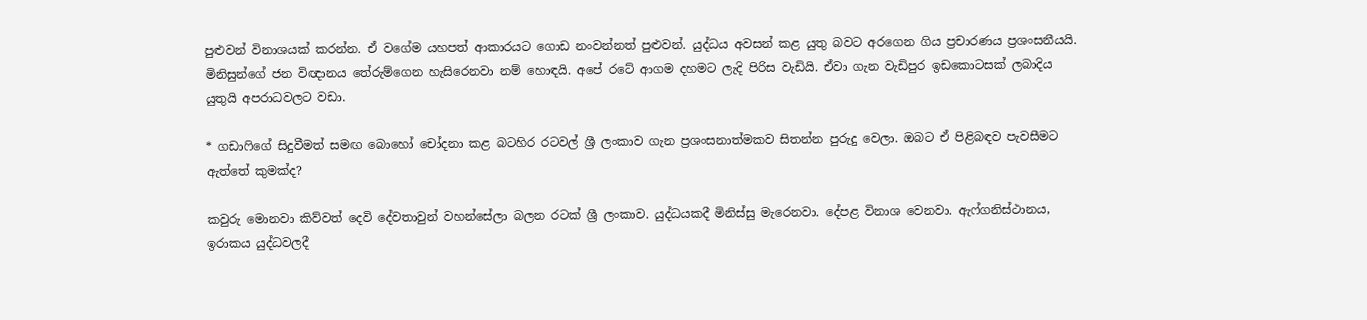පුළුවන් විනාශයක් කරන්න. ඒ වගේම යහපත් ආකාරයට ගොඩ නංවන්නත් පුළුවන්. යුද්ධය අවසන් කළ යුතු බවට අරගෙන ගිය ප්‍රචාරණය ප්‍රශංසනීයයි. මිනිසුන්ගේ ජන විඥානය තේරුම්ගෙන හැසිරෙනවා නම් හොඳයි. අපේ රටේ ආගම දහමට ලැදි පිරිස වැඩියි. ඒවා ගැන වැඩිපුර ඉඩකොටසක් ලබාදිය යුතුයි අපරාධවලට වඩා.

* ගඩාෆිගේ සිදුවීමත් සමඟ බොහෝ චෝදනා කළ බටහිර රටවල් ශ්‍රී ලංකාව ගැන ප්‍රශංසනාත්මකව සිතන්න පුරුදු වෙලා. ඔබට ඒ පිළිබඳව පැවසීමට ඇත්තේ කුමක්ද?

කවුරු මොනවා කිව්වත් දෙවි දේවතාවුන් වහන්සේලා බලන රටක් ශ්‍රී ලංකාව. යුද්ධයකදී මිනිස්සු මැරෙනවා. දේපළ විනාශ වෙනවා. ඇෆ්ගනිස්ථානය, ඉරාකය යුද්ධවලදී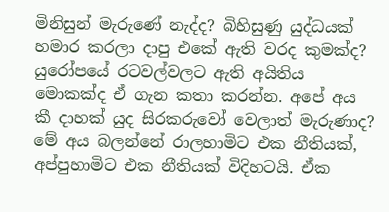මිනිසුන් මැරුණේ නැද්ද? බිහිසුණු යුද්ධයක් හමාර කරලා දාපු එකේ ඇති වරද කුමක්ද? යුරෝපයේ රටවල්වලට ඇති අයිතිය මොකක්ද ඒ ගැන කතා කරන්න. අපේ අය කී දාහක් යුද සිරකරුවෝ වෙලාත් මැරුණාද?  මේ අය බලන්නේ රාලහාමිට එක නීතියක්, අප්පුහාමිට එක නීතියක් විදිහටයි. ඒක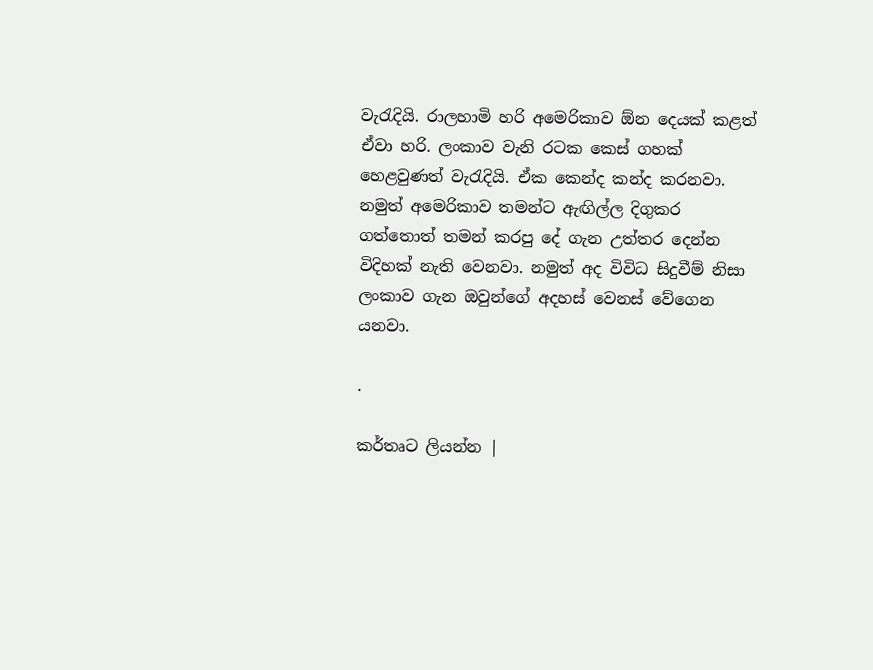වැරැදියි. රාලහාමි හරි අමෙරිකාව ඕන දෙයක් කළත් ඒවා හරි. ලංකාව වැනි රටක කෙස් ගහක් හෙළවුණත් වැරැදියි. ඒක කෙන්ද කන්ද කරනවා.  නමුත් අමෙරිකාව තමන්ට ඇඟිල්ල දිගුකර ගත්තොත් තමන් කරපු දේ ගැන උත්තර දෙන්න විදිහක් නැති වෙනවා. නමුත් අද විවිධ සිදුවීම් නිසා ලංකාව ගැන ඔවුන්ගේ අදහස් වෙනස් වේගෙන යනවා.

.

කර්තෘට ලියන්න |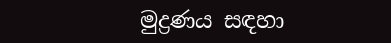මුද්‍රණය සඳහා